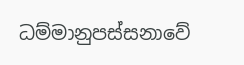ධම්මානුපස්සනාවේ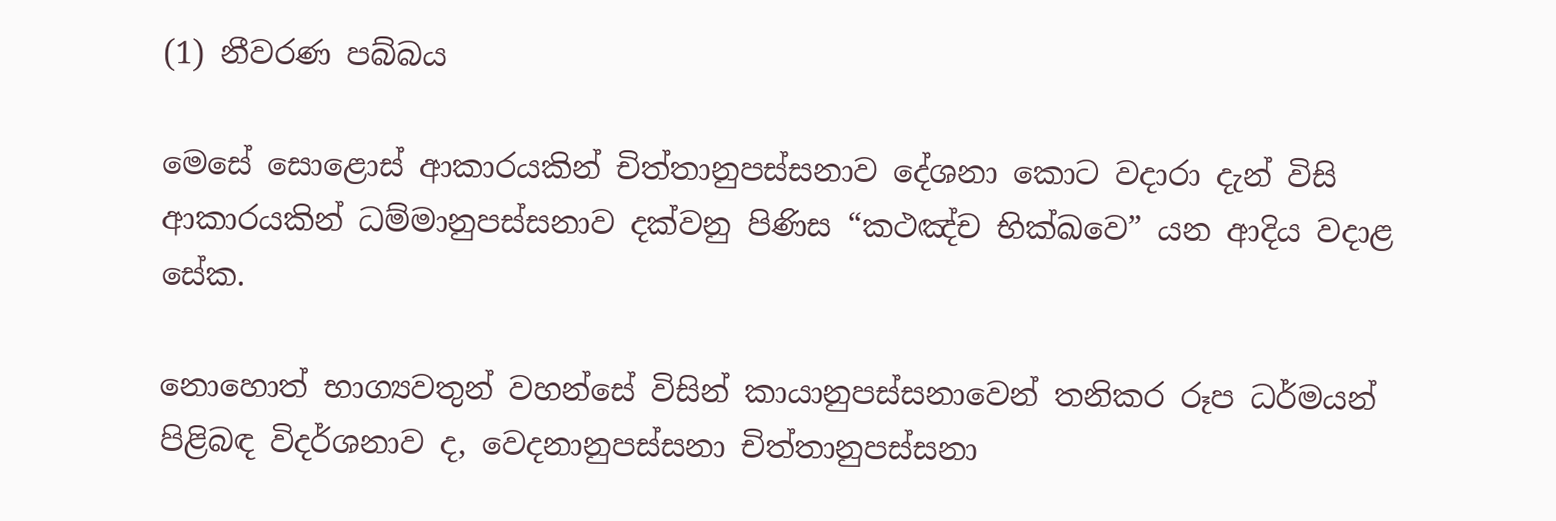(1) නීවරණ පබ්බය

මෙසේ සොළොස් ආකාරයකින් චිත්තානුපස්සනාව දේශනා කොට වදාරා දැන් විසි ආකාරයකින් ධම්මානුපස්සනාව දක්වනු පිණිස “කථඤ්ච භික්ඛවෙ” යන ආදිය වදාළ සේක.

නොහොත් භාග්‍යවතුන් වහන්සේ විසින් කායානුපස්සනාවෙන් තනිකර රූප ධර්මයන් පිළිබඳ විදර්ශනාව ද, වෙදනානුපස්සනා චිත්තානුපස්සනා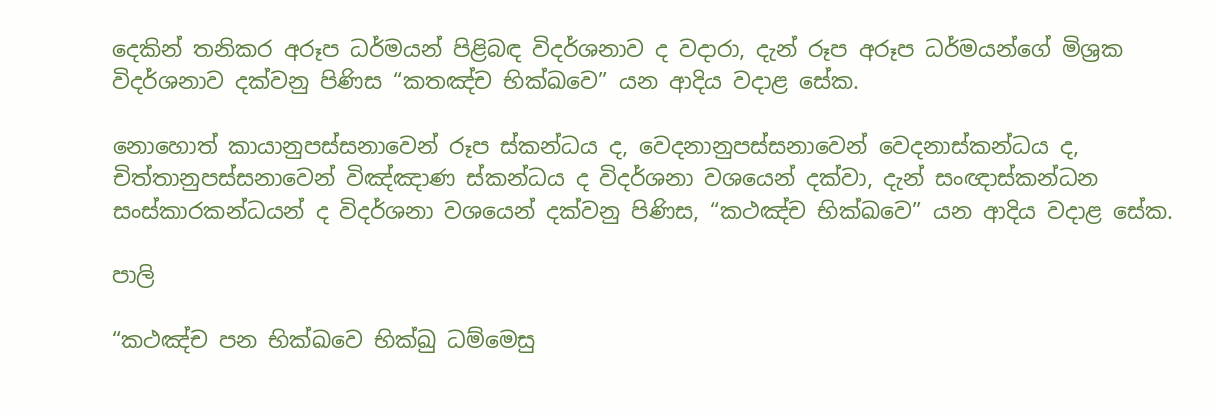දෙකින් තනිකර අරූප ධර්මයන් පිළිබඳ විදර්ශනාව ද වදාරා, දැන් රූප අරූප ධර්මයන්ගේ මිශ්‍රක විදර්ශනාව දක්වනු පිණිස “කතඤ්ච භික්ඛවෙ” යන ආදිය වදාළ සේක.

නොහොත් කායානුපස්සනාවෙන් රූප ස්කන්ධය ද, වෙදනානුපස්සනාවෙන් වෙදනාස්කන්ධය ද, චිත්තානුපස්සනාවෙන් විඤ්ඤාණ ස්කන්ධය ද විදර්ශනා වශයෙන් දක්වා, දැන් සංඥාස්කන්ධන සංස්කාරකන්ධයන් ද විදර්ශනා වශයෙන් දක්වනු පිණිස, “කථඤ්ච භික්ඛවෙ” යන ආදිය වදාළ සේක.

පාලි

“කථඤ්ච පන භික්ඛවෙ භික්ඛු ධම්මෙසු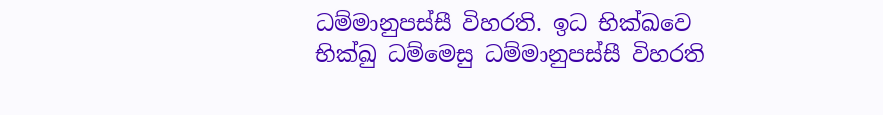ධම්මානුපස්සී විහරති. ඉධ භික්ඛවෙ භික්ඛු ධම්මෙසු ධම්මානුපස්සී විහරති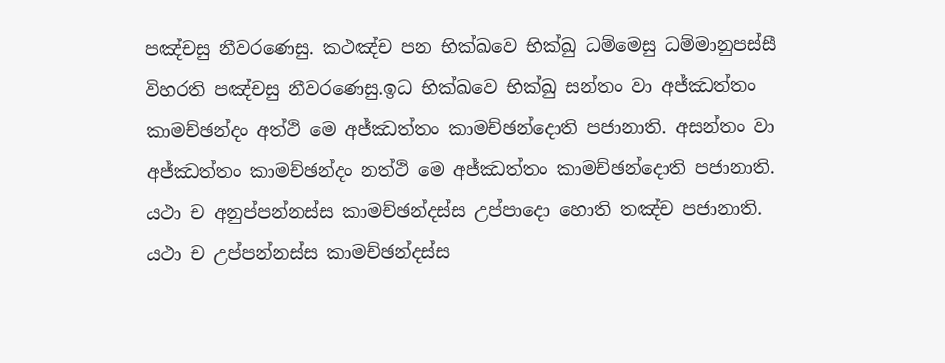පඤ්චසු නීවරණෙසු. කථඤ්ච පන භික්ඛවෙ භික්ඛු ධම්මෙසු ධම්මානුපස්සී විහරති පඤ්චසු නීවරණෙසු.ඉධ භික්ඛවෙ භික්ඛු සන්තං වා අජ්ඣත්තං කාමච්ඡන්දං අත්ථි මෙ අජ්ඣත්තං කාමච්ඡන්දොති පජානාති. අසන්තං වා අජ්ඣත්තං කාමච්ඡන්දං නත්ථි මෙ අජ්ඣත්තං කාමච්ඡන්දොති පජානාති. යථා ච අනුප්පන්නස්ස කාමච්ඡන්දස්ස උප්පාදො හොති තඤ්ච පජානාති. යථා ච උප්පන්නස්ස කාමච්ඡන්දස්ස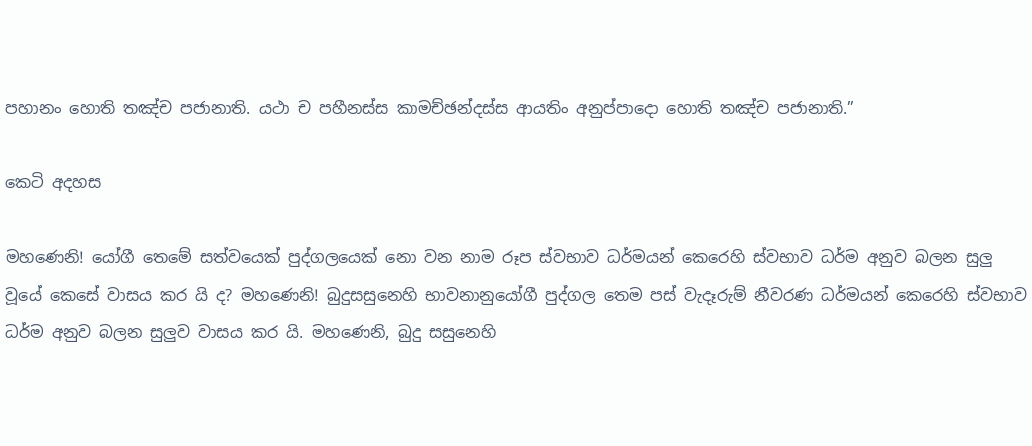පහානං හොති තඤ්ච පජානාති. යථා ච පහීනස්ස කාමච්ඡන්දස්ස ආයතිං අනුප්පාදො හොති තඤ්ච පජානාති.”

කෙටි අදහස

මහණෙනි! යෝගී තෙමේ සත්වයෙක් පුද්ගලයෙක් නො වන නාම රූප ස්වභාව ධර්මයන් කෙරෙහි ස්වභාව ධර්ම අනුව බලන සුලු වූයේ කෙසේ වාසය කර යි ද? මහණෙනි! බුදුසසුනෙහි භාවනානුයෝගී පුද්ගල තෙම පස් වැදෑරුම් නීවරණ ධර්මයන් කෙරෙහි ස්වභාව ධර්ම අනුව බලන සුලුව වාසය කර යි. මහණෙනි, බුදු සසුනෙහි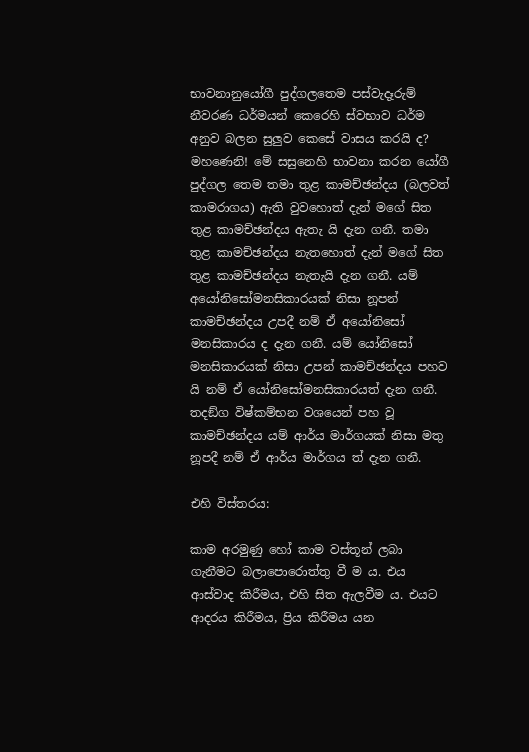භාවනානුයෝගී පුද්ගලතෙම පස්වැදෑරුම් නීවරණ ධර්මයන් කෙරෙහි ස්වභාව ධර්ම අනුව බලන සුලුව කෙසේ වාසය කරයි ද? මහණෙනි! මේ සසුනෙහි භාවනා කරන යෝගී පුද්ගල තෙම තමා තුළ කාමච්ඡන්දය (බලවත් කාමරාගය) ඇති වුවහොත් දැන් මගේ සිත තුළ කාමච්ඡන්දය ඇතැ යි දැන ගනී. තමා තුළ කාමච්ඡන්දය නැතහොත් දැන් මගේ සිත තුළ කාමච්ඡන්දය නැතැයි දැන ගනී. යම් අයෝනිසෝමනසිකාරයක් නිසා නූපන් කාමච්ඡන්දය උපදී නම් ඒ අයෝනිසෝ මනසිකාරය ද දැන ගනී. යම් යෝනිසෝ මනසිකාරයක් නිසා උපන් කාමච්ඡන්දය පහව යි නම් ඒ යෝනිසෝමනසිකාරයත් දැන ගනී. තදඞ්ග විෂ්කම්භන වශයෙන් පහ වූ කාමච්ඡන්දය යම් ආර්ය මාර්ගයක් නිසා මතු නූපදී නම් ඒ ආර්ය මාර්ගය ත් දැන ගනී.

එහි විස්තරය:

කාම අරමුණු හෝ කාම වස්තූන් ලබා ගැනීමට බලාපොරොත්තු වී ම ය. එය ආස්වාද කිරීමය, එහි සිත ඇලවීම ය. එයට ආදරය කිරීමය, ප්‍රිය කිරීමය යන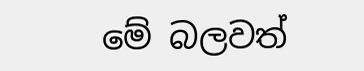මේ බලවත්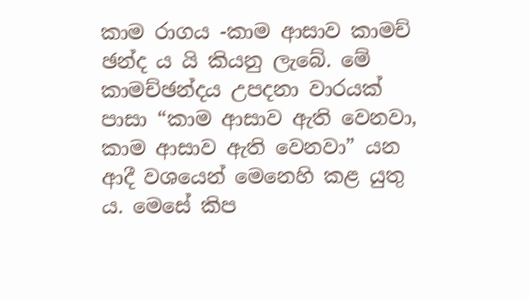කාම රාගය -කාම ආසාව කාමච් ඡන්ද ය යි කියනු ලැබේ. මේ කාමච්ඡන්දය උපදනා වාරයක් පාසා “කාම ආසාව ඇති වෙනවා, කාම ආසාව ඇති වෙනවා” යන ආදී වශයෙන් මෙනෙහි කළ යුතු ය. මෙසේ කිප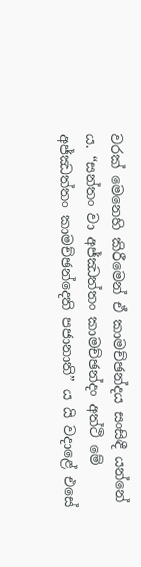වරක් මෙනෙහි කිරීමෙන් ඒ කාමච්ඡන්දය සංසිඳී යන්නේ ය. “සන්තං වා අජ්ඣත්තං කාමච්ඡන්දං අත්ථි මේ අජ්ඣත්තං කාමච්ඡන්දෙති පජානාති” ය යි වදාළේ එසේ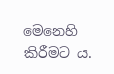මෙනෙහි කිරීමට ය.